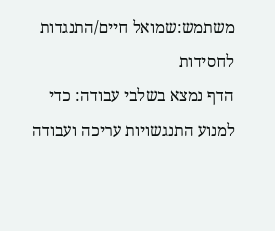משתמש:שמואל חיים/התנגדות לחסידות
הדף נמצא בשלבי עבודה: כדי למנוע התנגשויות עריכה ועבודה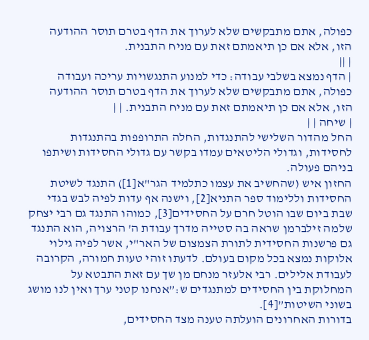כפולה, אתם מתבקשים שלא לערוך את הדף בטרם תוסר ההודעה הזו, אלא אם כן תיאמתם זאת עם מניח התבנית.
| ||
| הדף נמצא בשלבי עבודה: כדי למנוע התנגשויות עריכה ועבודה כפולה, אתם מתבקשים שלא לערוך את הדף בטרם תוסר ההודעה הזו, אלא אם כן תיאמתם זאת עם מניח התבנית. | |
| שיחה | |
החל מהדור השלישי להתנגדות, החלה התרופפות בהתנגדות לחסידות, וגדולי הליטאים עמדו בקשר עם גדולי החסידות ושיתפו בניהם פעולה.
החזון איש (שהחשיב את עצמו כתלמיד הגר"א[1]) התנגד לשיטת החסידות וללימוד ספר התניא[2], וישנה אף עדות לפיה לבש בגדי שבת ביום שבו הוטל חרם על החסידים[3], כמוהו התנגד גם רבי יצחק שלמה זילברמן שראה בה סטייה מדרך עבודת ה' הרצויה, הוא התנגד גם פרשנות החסידית לתורת הצמצום של האר"י, אשר לפיה גילוי אלוקות נמצא בכל מקום בעולם. לדעתו זוהי טעות חמורה, הקרובה לעבודת אלילים. רבי אלעזר מנחם מן שך עם זאת התבטא על המחלוקת בין החסידים למתנגדים ש:”אנחנו קטני ערך ואין לנו מושג בשוני השיטות”[4].
בדורות האחרונים הועלתה טענה מצד החסידים,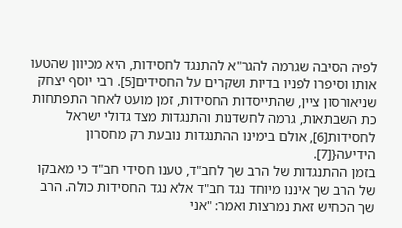לפיה הסיבה שגרמה להגר"א להתנגד לחסידות, היא מכיוון שהטעו אותו וסיפרו לפניו בדיות ושקרים על החסידים[5]. רבי יוסף יצחק שניאורסון ציין, שהתייסדות החסידות, זמן מועט לאחר התפתחות כת השבתאות, גרמה לחשדנות והתנגדות מצד גדולי ישראל לחסידות[6], אולם בימינו ההתנגדות נובעת רק מחסרון הידיעה{[7].
בזמן ההתנגדות של הרב שך לחב"ד, טענו חסידי חב"ד כי מאבקו של הרב שך איננו מיוחד נגד חב"ד אלא נגד החסידות כולה. הרב שך הכחיש זאת נמרצות ואמר: "אני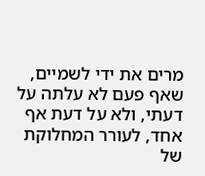מרים את ידי לשמיים, שאף פעם לא עלתה על דעתי, ולא על דעת אף אחד, לעורר המחלוקת של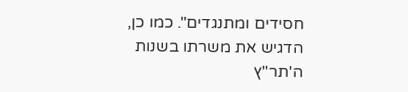חסידים ומתנגדים". כמו כן, הדגיש את משרתו בשנות ה'תר"ץ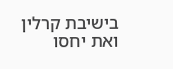בישיבת קרלין ואת יחסו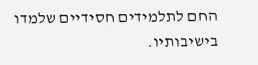החם לתלמידים חסידיים שלמדו בישיבותיו.